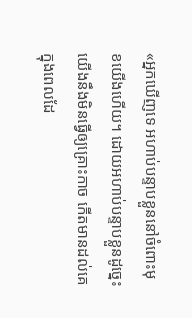«អ្នកឃើញទេ អហាប់បន្ទាបខ្លួននៅចំពោះមុខយើងហើយ។ ដោយអហាប់បន្ទាបខ្លួនដូច្នេះ យើងនឹងមិនធ្វើឲ្យគ្រោះកាច កើតមានដល់គេក្នុងពេលដែ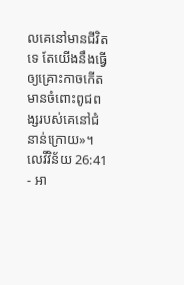លគេនៅមានជីវិតទេ តែយើងនឹងធ្វើឲ្យគ្រោះកាចកើតមានចំពោះពូជពង្សរបស់គេនៅជំនាន់ក្រោយ»។
លេវីវិន័យ 26:41 - អា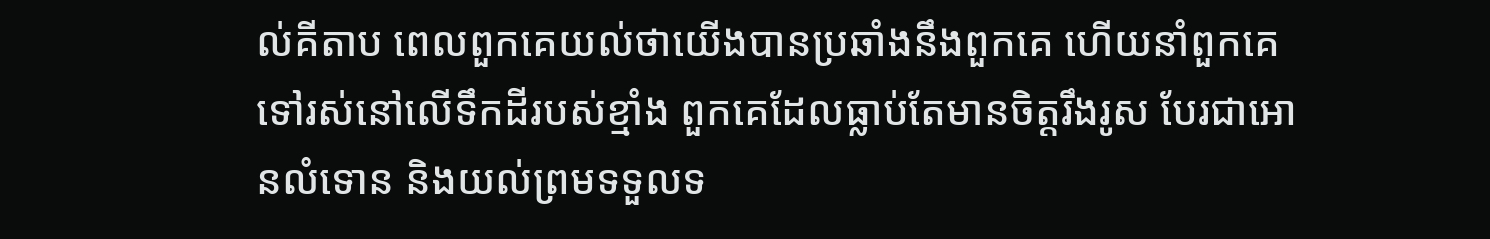ល់គីតាប ពេលពួកគេយល់ថាយើងបានប្រឆាំងនឹងពួកគេ ហើយនាំពួកគេទៅរស់នៅលើទឹកដីរបស់ខ្មាំង ពួកគេដែលធ្លាប់តែមានចិត្តរឹងរូស បែរជាអោនលំទោន និងយល់ព្រមទទួលទ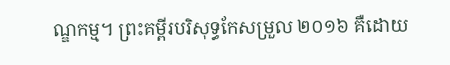ណ្ឌកម្ម។ ព្រះគម្ពីរបរិសុទ្ធកែសម្រួល ២០១៦ គឺដោយ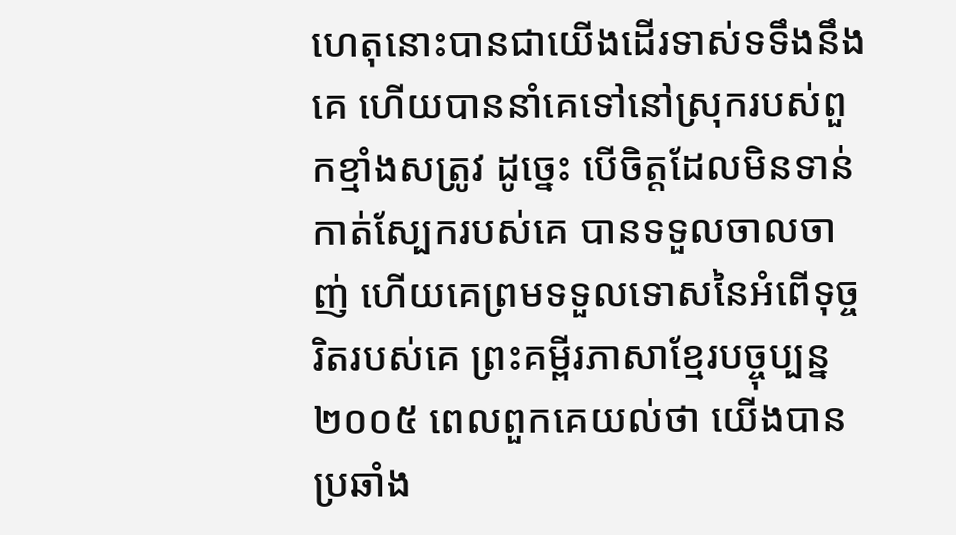ហេតុនោះបានជាយើងដើរទាស់ទទឹងនឹងគេ ហើយបាននាំគេទៅនៅស្រុករបស់ពួកខ្មាំងសត្រូវ ដូច្នេះ បើចិត្តដែលមិនទាន់កាត់ស្បែករបស់គេ បានទទួលចាលចាញ់ ហើយគេព្រមទទួលទោសនៃអំពើទុច្ចរិតរបស់គេ ព្រះគម្ពីរភាសាខ្មែរបច្ចុប្បន្ន ២០០៥ ពេលពួកគេយល់ថា យើងបានប្រឆាំង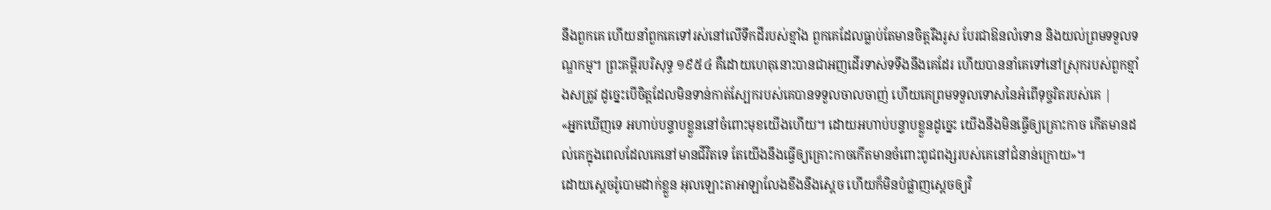នឹងពួកគេ ហើយនាំពួកគេទៅរស់នៅលើទឹកដីរបស់ខ្មាំង ពួកគេដែលធ្លាប់តែមានចិត្តរឹងរូស បែរជាឱនលំទោន និងយល់ព្រមទទួលទណ្ឌកម្ម។ ព្រះគម្ពីរបរិសុទ្ធ ១៩៥៤ គឺដោយហេតុនោះបានជាអញដើរទាស់ទទឹងនឹងគេដែរ ហើយបាននាំគេទៅនៅស្រុករបស់ពួកខ្មាំងសត្រូវ ដូច្នេះបើចិត្តដែលមិនទាន់កាត់ស្បែករបស់គេបានទទួលចាលចាញ់ ហើយគេព្រមទទួលទោសនៃអំពើទុច្ចរិតរបស់គេ |
«អ្នកឃើញទេ អហាប់បន្ទាបខ្លួននៅចំពោះមុខយើងហើយ។ ដោយអហាប់បន្ទាបខ្លួនដូច្នេះ យើងនឹងមិនធ្វើឲ្យគ្រោះកាច កើតមានដល់គេក្នុងពេលដែលគេនៅមានជីវិតទេ តែយើងនឹងធ្វើឲ្យគ្រោះកាចកើតមានចំពោះពូជពង្សរបស់គេនៅជំនាន់ក្រោយ»។
ដោយស្តេចរ៉ូបោមដាក់ខ្លួន អុលឡោះតាអាឡាលែងខឹងនឹងស្តេច ហើយក៏មិនបំផ្លាញស្តេចឲ្យវិ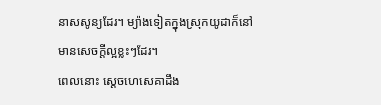នាសសូន្យដែរ។ ម្យ៉ាងទៀតក្នុងស្រុកយូដាក៏នៅមានសេចក្តីល្អខ្លះៗដែរ។
ពេលនោះ ស្តេចហេសេគាដឹង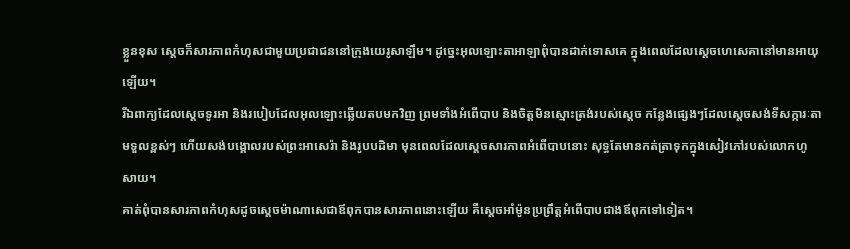ខ្លួនខុស ស្តេចក៏សារភាពកំហុសជាមួយប្រជាជននៅក្រុងយេរូសាឡឹម។ ដូច្នេះអុលឡោះតាអាឡាពុំបានដាក់ទោសគេ ក្នុងពេលដែលស្តេចហេសេគានៅមានអាយុឡើយ។
រីឯពាក្យដែលស្តេចទូរអា និងរបៀបដែលអុលឡោះឆ្លើយតបមកវិញ ព្រមទាំងអំពើបាប និងចិត្តមិនស្មោះត្រង់របស់ស្តេច កន្លែងផ្សេងៗដែលស្តេចសង់ទីសក្ការៈតាមទួលខ្ពស់ៗ ហើយសង់បង្គោលរបស់ព្រះអាសេរ៉ា និងរូបបដិមា មុនពេលដែលស្តេចសារភាពអំពើបាបនោះ សុទ្ធតែមានកត់ត្រាទុកក្នុងសៀវភៅរបស់លោកហូសាយ។
គាត់ពុំបានសារភាពកំហុសដូចស្តេចម៉ាណាសេជាឪពុកបានសារភាពនោះឡើយ គឺស្តេចអាំម៉ូនប្រព្រឹត្តអំពើបាបជាងឪពុកទៅទៀត។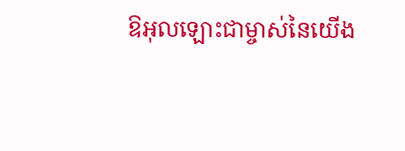ឱអុលឡោះជាម្ចាស់នៃយើង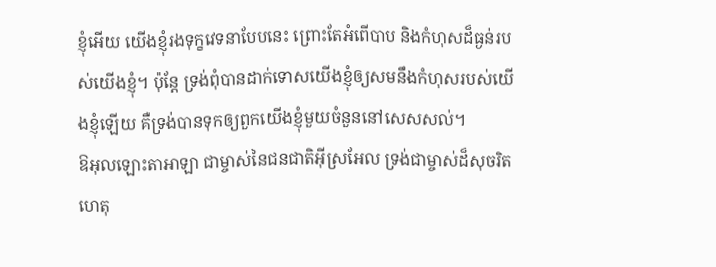ខ្ញុំអើយ យើងខ្ញុំរងទុក្ខវេទនាបែបនេះ ព្រោះតែអំពើបាប និងកំហុសដ៏ធ្ងន់របស់យើងខ្ញុំ។ ប៉ុន្តែ ទ្រង់ពុំបានដាក់ទោសយើងខ្ញុំឲ្យសមនឹងកំហុសរបស់យើងខ្ញុំឡើយ គឺទ្រង់បានទុកឲ្យពួកយើងខ្ញុំមួយចំនួននៅសេសសល់។
ឱអុលឡោះតាអាឡា ជាម្ចាស់នៃជនជាតិអ៊ីស្រអែល ទ្រង់ជាម្ចាស់ដ៏សុចរិត ហេតុ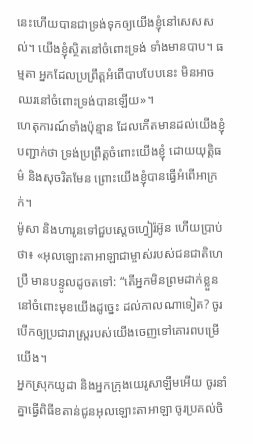នេះហើយបានជាទ្រង់ទុកឲ្យយើងខ្ញុំនៅសេសសល់។ យើងខ្ញុំស្ថិតនៅចំពោះទ្រង់ ទាំងមានបាប។ ធម្មតា អ្នកដែលប្រព្រឹត្តអំពើបាបបែបនេះ មិនអាចឈរនៅចំពោះទ្រង់បានឡើយ»។
ហេតុការណ៍ទាំងប៉ុន្មាន ដែលកើតមានដល់យើងខ្ញុំបញ្ជាក់ថា ទ្រង់ប្រព្រឹត្តចំពោះយើងខ្ញុំ ដោយយុត្តិធម៌ និងសុចរិតមែន ព្រោះយើងខ្ញុំបានធ្វើអំពើអាក្រក់។
ម៉ូសា និងហារូនទៅជួបស្តេចហ្វៀរ៉អ៊ូន ហើយប្រាប់ថា៖ «អុលឡោះតាអាឡាជាម្ចាស់របស់ជនជាតិហេប្រឺ មានបន្ទូលដូចតទៅ: “តើអ្នកមិនព្រមដាក់ខ្លួននៅចំពោះមុខយើងដូច្នេះ ដល់កាលណាទៀត? ចូរបើកឲ្យប្រជារាស្ត្ររបស់យើងចេញទៅគោរពបម្រើយើង។
អ្នកស្រុកយូដា និងអ្នកក្រុងយេរូសាឡឹមអើយ ចូរនាំគ្នាធ្វើពិធីខតាន់ជូនអុលឡោះតាអាឡា ចូរប្រគល់ចិ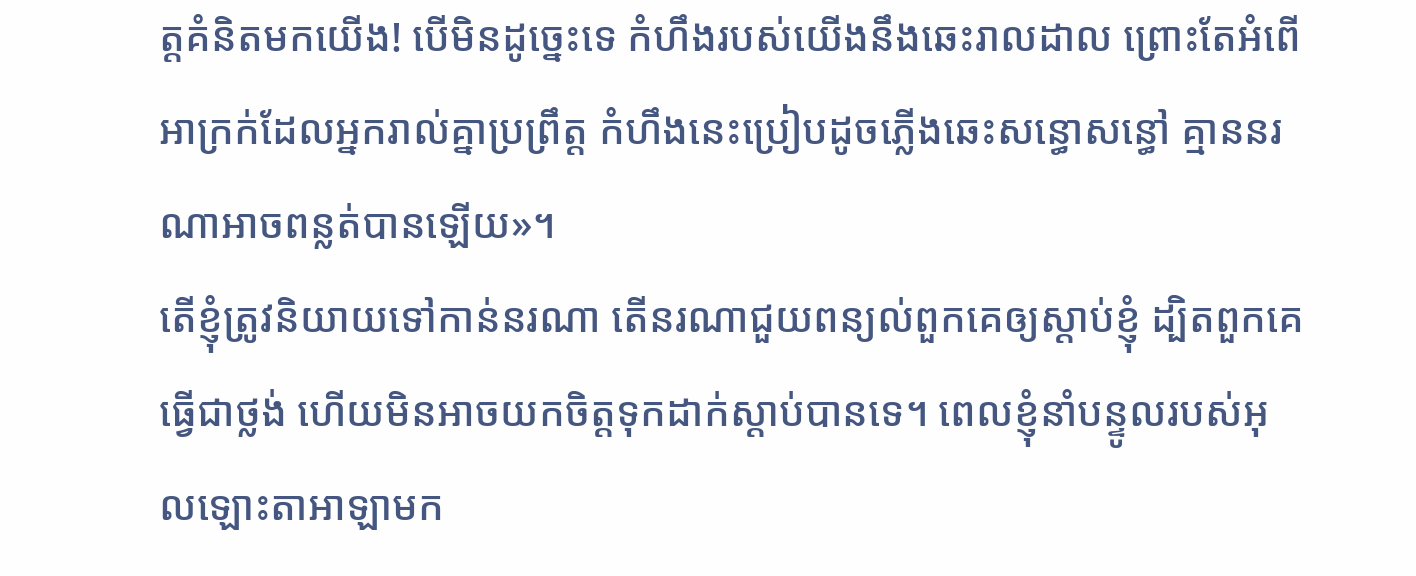ត្តគំនិតមកយើង! បើមិនដូច្នេះទេ កំហឹងរបស់យើងនឹងឆេះរាលដាល ព្រោះតែអំពើអាក្រក់ដែលអ្នករាល់គ្នាប្រព្រឹត្ត កំហឹងនេះប្រៀបដូចភ្លើងឆេះសន្ធោសន្ធៅ គ្មាននរណាអាចពន្លត់បានឡើយ»។
តើខ្ញុំត្រូវនិយាយទៅកាន់នរណា តើនរណាជួយពន្យល់ពួកគេឲ្យស្ដាប់ខ្ញុំ ដ្បិតពួកគេធ្វើជាថ្លង់ ហើយមិនអាចយកចិត្តទុកដាក់ស្ដាប់បានទេ។ ពេលខ្ញុំនាំបន្ទូលរបស់អុលឡោះតាអាឡាមក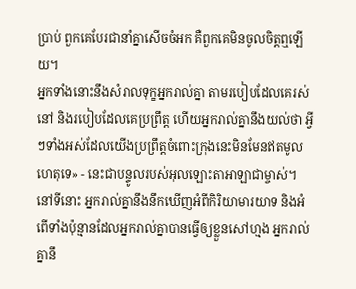ប្រាប់ ពួកគេបែរជានាំគ្នាសើចចំអក គឺពួកគេមិនចូលចិត្តឮឡើយ។
អ្នកទាំងនោះនឹងសំរាលទុក្ខអ្នករាល់គ្នា តាមរបៀបដែលគេរស់នៅ និងរបៀបដែលគេប្រព្រឹត្ត ហើយអ្នករាល់គ្នានឹងយល់ថា អ្វីៗទាំងអស់ដែលយើងប្រព្រឹត្តចំពោះក្រុងនេះមិនមែនឥតមូលហេតុទេ» - នេះជាបន្ទូលរបស់អុលឡោះតាអាឡាជាម្ចាស់។
នៅទីនោះ អ្នករាល់គ្នានឹងនឹកឃើញអំពីកិរិយាមារយាទ និងអំពើទាំងប៉ុន្មានដែលអ្នករាល់គ្នាបានធ្វើឲ្យខ្លួនសៅហ្មង អ្នករាល់គ្នានឹ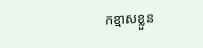កខ្មាសខ្លួន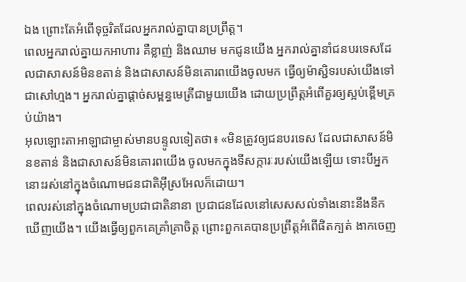ឯង ព្រោះតែអំពើទុច្ចរិតដែលអ្នករាល់គ្នាបានប្រព្រឹត្ត។
ពេលអ្នករាល់គ្នាយកអាហារ គឺខ្លាញ់ និងឈាម មកជូនយើង អ្នករាល់គ្នានាំជនបរទេសដែលជាសាសន៍មិនខតាន់ និងជាសាសន៍មិនគោរពយើងចូលមក ធ្វើឲ្យម៉ាស្ជិទរបស់យើងទៅជាសៅហ្មង។ អ្នករាល់គ្នាផ្ដាច់សម្ពន្ធមេត្រីជាមួយយើង ដោយប្រព្រឹត្តអំពើគួរឲ្យស្អប់ខ្ពើមគ្រប់យ៉ាង។
អុលឡោះតាអាឡាជាម្ចាស់មានបន្ទូលទៀតថា៖ «មិនត្រូវឲ្យជនបរទេស ដែលជាសាសន៍មិនខតាន់ និងជាសាសន៍មិនគោរពយើង ចូលមកក្នុងទីសក្ការៈរបស់យើងឡើយ ទោះបីអ្នកនោះរស់នៅក្នុងចំណោមជនជាតិអ៊ីស្រអែលក៏ដោយ។
ពេលរស់នៅក្នុងចំណោមប្រជាជាតិនានា ប្រជាជនដែលនៅសេសសល់ទាំងនោះនឹងនឹកឃើញយើង។ យើងធ្វើឲ្យពួកគេគ្រាំគ្រាចិត្ត ព្រោះពួកគេបានប្រព្រឹត្តអំពើផិតក្បត់ ងាកចេញ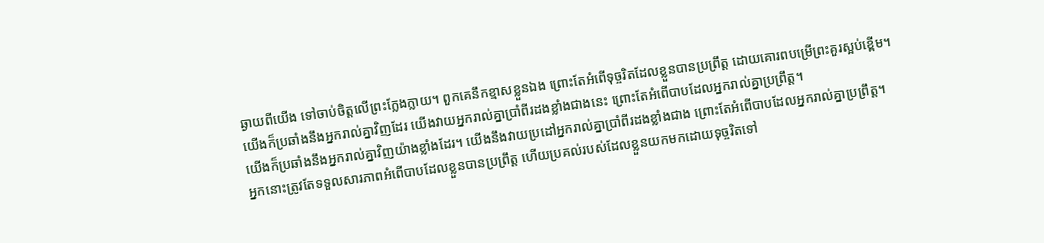ឆ្ងាយពីយើង ទៅចាប់ចិត្តលើព្រះក្លែងក្លាយ។ ពួកគេនឹកខ្មាសខ្លួនឯង ព្រោះតែអំពើទុច្ចរិតដែលខ្លួនបានប្រព្រឹត្ត ដោយគោរពបម្រើព្រះគួរស្អប់ខ្ពើម។
យើងក៏ប្រឆាំងនឹងអ្នករាល់គ្នាវិញដែរ យើងវាយអ្នករាល់គ្នាប្រាំពីរដងខ្លាំងជាងនេះ ព្រោះតែអំពើបាបដែលអ្នករាល់គ្នាប្រព្រឹត្ត។
យើងក៏ប្រឆាំងនឹងអ្នករាល់គ្នាវិញយ៉ាងខ្លាំងដែរ។ យើងនឹងវាយប្រដៅអ្នករាល់គ្នាប្រាំពីរដងខ្លាំងជាង ព្រោះតែអំពើបាបដែលអ្នករាល់គ្នាប្រព្រឹត្ត។
អ្នកនោះត្រូវតែទទួលសារភាពអំពើបាបដែលខ្លួនបានប្រព្រឹត្ត ហើយប្រគល់របស់ដែលខ្លួនយកមកដោយទុច្ចរិតទៅ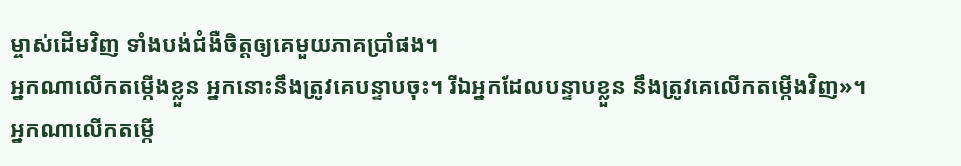ម្ចាស់ដើមវិញ ទាំងបង់ជំងឺចិត្តឲ្យគេមួយភាគប្រាំផង។
អ្នកណាលើកតម្កើងខ្លួន អ្នកនោះនឹងត្រូវគេបន្ទាបចុះ។ រីឯអ្នកដែលបន្ទាបខ្លួន នឹងត្រូវគេលើកតម្កើងវិញ»។
អ្នកណាលើកតម្កើ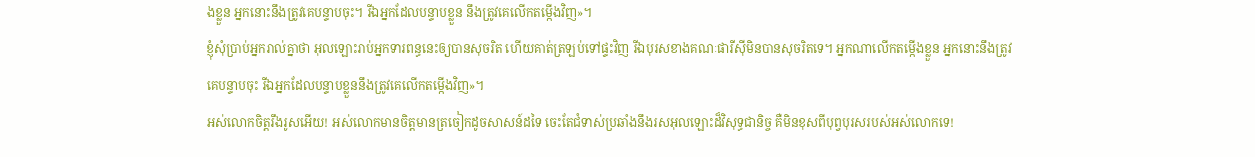ងខ្លួន អ្នកនោះនឹងត្រូវគេបន្ទាបចុះ។ រីឯអ្នកដែលបន្ទាបខ្លួន នឹងត្រូវគេលើកតម្កើងវិញ»។
ខ្ញុំសុំប្រាប់អ្នករាល់គ្នាថា អុលឡោះរាប់អ្នកទារពន្ធនេះឲ្យបានសុចរិត ហើយគាត់ត្រឡប់ទៅផ្ទះវិញ រីឯបុរសខាងគណៈផារីស៊ីមិនបានសុចរិតទេ។ អ្នកណាលើកតម្កើងខ្លួន អ្នកនោះនឹងត្រូវគេបន្ទាបចុះ រីឯអ្នកដែលបន្ទាបខ្លួននឹងត្រូវគេលើកតម្កើងវិញ»។
អស់លោកចិត្ដរឹងរូសអើយ! អស់លោកមានចិត្ដមានត្រចៀកដូចសាសន៍ដទៃ ចេះតែជំទាស់ប្រឆាំងនឹងរសអុលឡោះដ៏វិសុទ្ធជានិច្ច គឺមិនខុសពីបុព្វបុរសរបស់អស់លោកទេ!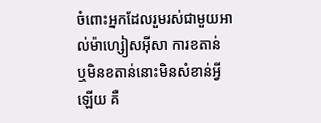ចំពោះអ្នកដែលរួមរស់ជាមួយអាល់ម៉ាហ្សៀសអ៊ីសា ការខតាន់ ឬមិនខតាន់នោះមិនសំខាន់អ្វីឡើយ គឺ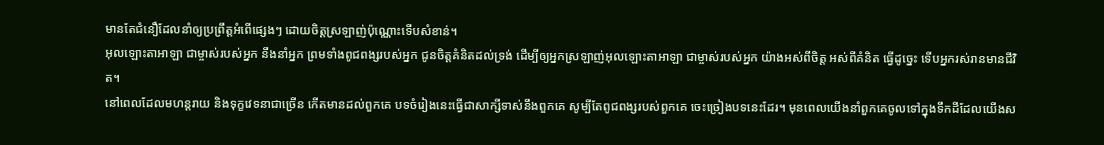មានតែជំនឿដែលនាំឲ្យប្រព្រឹត្ដអំពើផ្សេងៗ ដោយចិត្ដស្រឡាញ់ប៉ុណ្ណោះទើបសំខាន់។
អុលឡោះតាអាឡា ជាម្ចាស់របស់អ្នក នឹងនាំអ្នក ព្រមទាំងពូជពង្សរបស់អ្នក ជូនចិត្តគំនិតដល់ទ្រង់ ដើម្បីឲ្យអ្នកស្រឡាញ់អុលឡោះតាអាឡា ជាម្ចាស់របស់អ្នក យ៉ាងអស់ពីចិត្ត អស់ពីគំនិត ធ្វើដូច្នេះ ទើបអ្នករស់រានមានជីវិត។
នៅពេលដែលមហន្តរាយ និងទុក្ខវេទនាជាច្រើន កើតមានដល់ពួកគេ បទចំរៀងនេះធ្វើជាសាក្សីទាស់នឹងពួកគេ សូម្បីតែពូជពង្សរបស់ពួកគេ ចេះច្រៀងបទនេះដែរ។ មុនពេលយើងនាំពួកគេចូលទៅក្នុងទឹកដីដែលយើងស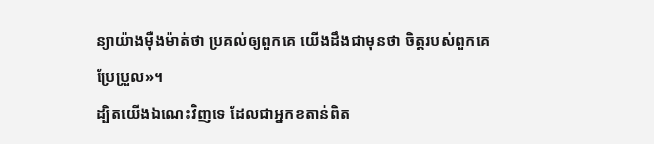ន្យាយ៉ាងម៉ឺងម៉ាត់ថា ប្រគល់ឲ្យពួកគេ យើងដឹងជាមុនថា ចិត្តរបស់ពួកគេប្រែប្រួល»។
ដ្បិតយើងឯណេះវិញទេ ដែលជាអ្នកខតាន់ពិត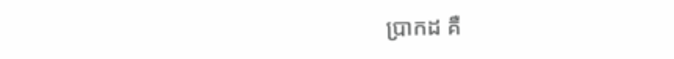ប្រាកដ គឺ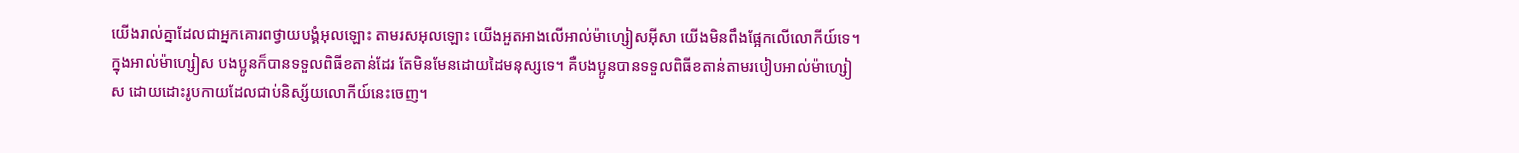យើងរាល់គ្នាដែលជាអ្នកគោរពថ្វាយបង្គំអុលឡោះ តាមរសអុលឡោះ យើងអួតអាងលើអាល់ម៉ាហ្សៀសអ៊ីសា យើងមិនពឹងផ្អែកលើលោកីយ៍ទេ។
ក្នុងអាល់ម៉ាហ្សៀស បងប្អូនក៏បានទទួលពិធីខតាន់ដែរ តែមិនមែនដោយដៃមនុស្សទេ។ គឺបងប្អូនបានទទួលពិធីខតាន់តាមរបៀបអាល់ម៉ាហ្សៀស ដោយដោះរូបកាយដែលជាប់និស្ស័យលោកីយ៍នេះចេញ។